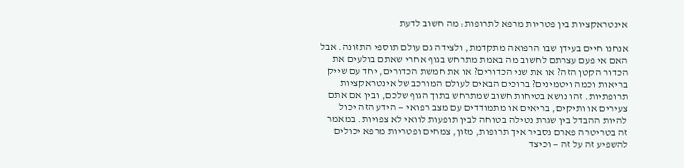אינטראקציות בין פטריות מרפא לתרופות: מה חשוב לדעת

אנחנו חיים בעידן שבו הרפואה מתקדמת, ולצידה גם עולם תוספי התזונה. אבל האם אי פעם עצרתם לחשוב מה באמת מתרחש בגוף אחרי שאתם בולעים את הכדור הקטן הזה? או את שני הכדורים? או את חמשת הכדורים, יחד עם שייק בריאות וכמה ויטמינים? ברוכים הבאים לעולם המורכב של אינטראקציות תרופתיות. זהו נושא בטיחות חשוב שמתרחש בתוך הגוף שלכם, ובין אם אתם צעירים או ותיקים, בריאים או מתמודדים עם מצב רפואי — הידע הזה יכול להיות ההבדל בין שגרת נטילה בטוחה לבין תופעות לוואי לא צפויות. במאמר זה בטריטרה פארם נסביר איך תרופות, מזון, צמחים ופטריות מרפא יכולים להשפיע זה על זה — וכיצד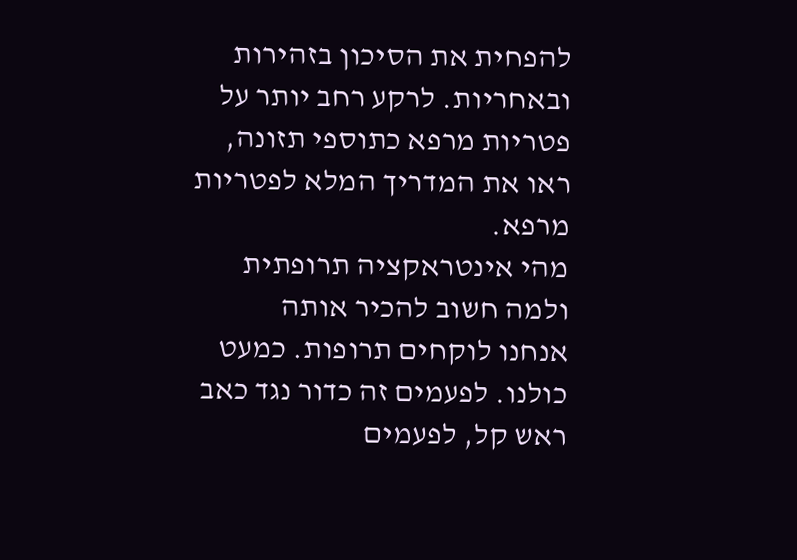להפחית את הסיכון בזהירות ובאחריות. לרקע רחב יותר על פטריות מרפא כתוספי תזונה, ראו את המדריך המלא לפטריות מרפא.
מהי אינטראקציה תרופתית ולמה חשוב להכיר אותה
אנחנו לוקחים תרופות. כמעט כולנו. לפעמים זה כדור נגד כאב ראש קל, לפעמים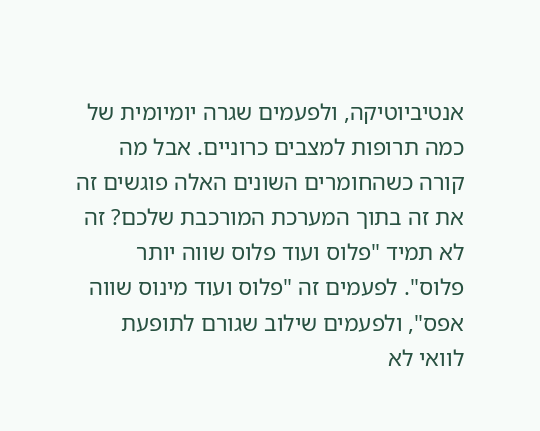אנטיביוטיקה, ולפעמים שגרה יומיומית של כמה תרופות למצבים כרוניים. אבל מה קורה כשהחומרים השונים האלה פוגשים זה את זה בתוך המערכת המורכבת שלכם? זה לא תמיד "פלוס ועוד פלוס שווה יותר פלוס". לפעמים זה "פלוס ועוד מינוס שווה אפס", ולפעמים שילוב שגורם לתופעת לוואי לא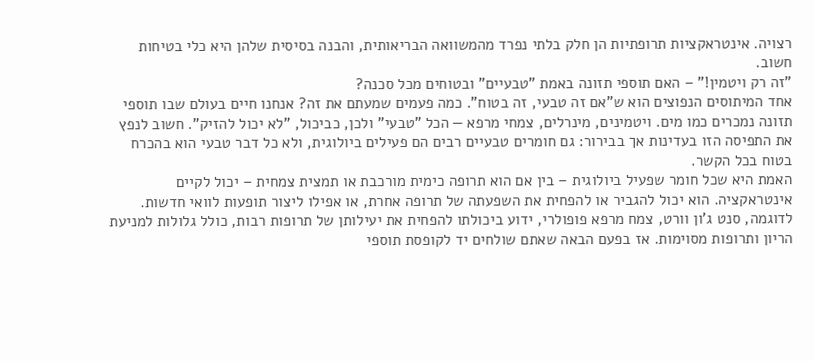רצויה. אינטראקציות תרופתיות הן חלק בלתי נפרד מהמשוואה הבריאותית, והבנה בסיסית שלהן היא כלי בטיחות חשוב.
"זה רק ויטמין!" – האם תוספי תזונה באמת "טבעיים" ובטוחים מכל סכנה?
אחד המיתוסים הנפוצים הוא ש"אם זה טבעי, זה בטוח". כמה פעמים שמעתם את זה? אנחנו חיים בעולם שבו תוספי תזונה נמכרים כמו מים. ויטמינים, מינרלים, צמחי מרפא — הכל "טבעי" ולכן, כביכול, "לא יכול להזיק". חשוב לנפץ את התפיסה הזו בעדינות אך בבירור: גם חומרים טבעיים רבים הם פעילים ביולוגית, ולא כל דבר טבעי הוא בהכרח בטוח בכל הקשר.
האמת היא שכל חומר שפעיל ביולוגית – בין אם הוא תרופה כימית מורכבת או תמצית צמחית – יכול לקיים אינטראקציה. הוא יכול להגביר או להפחית את השפעתה של תרופה אחרת, או אפילו ליצור תופעות לוואי חדשות. לדוגמה, סנט ג'ון וורט, צמח מרפא פופולרי, ידוע ביכולתו להפחית את יעילותן של תרופות רבות, כולל גלולות למניעת הריון ותרופות מסוימות. אז בפעם הבאה שאתם שולחים יד לקופסת תוספי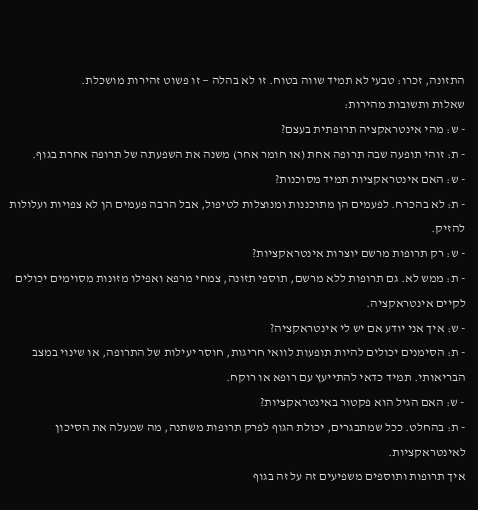התזונה, זכרו: טבעי לא תמיד שווה בטוח. זו לא בהלה — זו פשוט זהירות מושכלת.
שאלות ותשובות מהירות:
- ש: מהי אינטראקציה תרופתית בעצם?
- ת: זוהי תופעה שבה תרופה אחת (או חומר אחר) משנה את השפעתה של תרופה אחרת בגוף.
- ש: האם אינטראקציות תמיד מסוכנות?
- ת: לא בהכרח. לפעמים הן מתוכננות ומנוצלות לטיפול, אבל הרבה פעמים הן לא צפויות ועלולות להזיק.
- ש: רק תרופות מרשם יוצרות אינטראקציות?
- ת: ממש לא. גם תרופות ללא מרשם, תוספי תזונה, צמחי מרפא ואפילו מזונות מסוימים יכולים לקיים אינטראקציה.
- ש: איך אני יודע אם יש לי אינטראקציה?
- ת: הסימנים יכולים להיות תופעות לוואי חריגות, חוסר יעילות של התרופה, או שינוי במצב הבריאותי. תמיד כדאי להתייעץ עם רופא או רוקח.
- ש: האם הגיל הוא פקטור באינטראקציות?
- ת: בהחלט. ככל שמתבגרים, יכולת הגוף לפרק תרופות משתנה, מה שמעלה את הסיכון לאינטראקציות.
איך תרופות ותוספים משפיעים זה על זה בגוף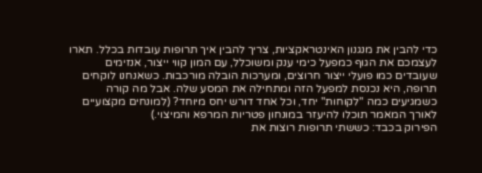כדי להבין את מנגנון האינטראקציות, צריך להבין איך תרופות עובדות בכלל. תארו לעצמכם את הגוף כמפעל כימי ענק ומשוכלל, עם המון קווי ייצור, אנזימים שעובדים כמו פועלי ייצור חרוצים, ומערכות הובלה מורכבות. כשאנחנו לוקחים תרופה, היא נכנסת למפעל הזה ומתחילה את המסע שלה. אבל מה קורה כשמגיעים כמה "לקוחות" יחד, וכל אחד דורש יחס מיוחד? (למונחים מקצועיים לאורך המאמר תוכלו להיעזר במונחון פטריות המרפא והמיצוי.)
הפירוק בכבד: כששתי תרופות רוצות את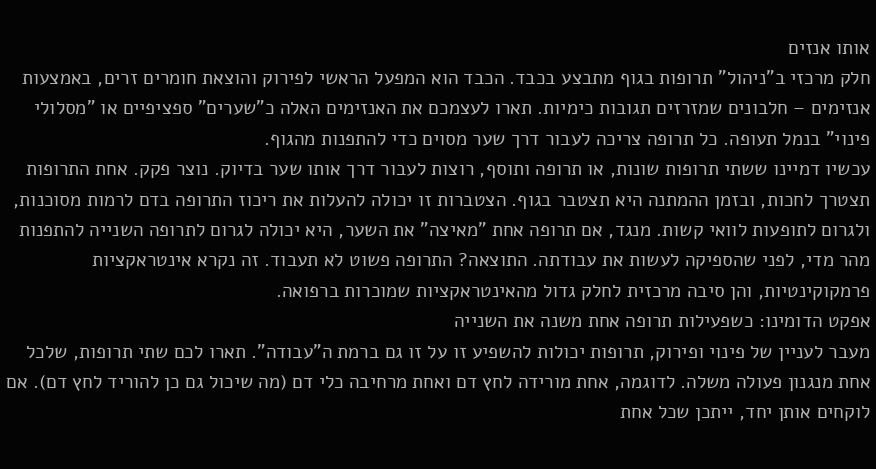אותו אנזים
חלק מרכזי ב"ניהול" תרופות בגוף מתבצע בכבד. הכבד הוא המפעל הראשי לפירוק והוצאת חומרים זרים, באמצעות אנזימים – חלבונים שמזרזים תגובות כימיות. תארו לעצמכם את האנזימים האלה כ"שערים" ספציפיים או "מסלולי פינוי" בנמל תעופה. כל תרופה צריכה לעבור דרך שער מסוים כדי להתפנות מהגוף.
עכשיו דמיינו ששתי תרופות שונות, או תרופה ותוסף, רוצות לעבור דרך אותו שער בדיוק. נוצר פקק. אחת התרופות תצטרך לחכות, ובזמן ההמתנה היא תצטבר בגוף. הצטברות זו יכולה להעלות את ריכוז התרופה בדם לרמות מסוכנות, ולגרום לתופעות לוואי קשות. מנגד, אם תרופה אחת "מאיצה" את השער, היא יכולה לגרום לתרופה השנייה להתפנות מהר מדי, לפני שהספיקה לעשות את עבודתה. התוצאה? התרופה פשוט לא תעבוד. זה נקרא אינטראקציות פרמקוקינטיות, והן סיבה מרכזית לחלק גדול מהאינטראקציות שמוכרות ברפואה.
אפקט הדומינו: כשפעילות תרופה אחת משנה את השנייה
מעבר לעניין של פינוי ופירוק, תרופות יכולות להשפיע זו על זו גם ברמת ה"עבודה". תארו לכם שתי תרופות, שלכל אחת מנגנון פעולה משלה. לדוגמה, אחת מורידה לחץ דם ואחת מרחיבה כלי דם (מה שיכול גם כן להוריד לחץ דם). אם לוקחים אותן יחד, ייתכן שכל אחת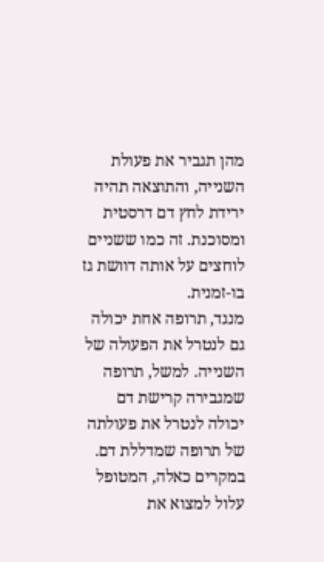מהן תגביר את פעולת השנייה, והתוצאה תהיה ירידת לחץ דם דרסטית ומסוכנת. זה כמו ששניים לוחצים על אותה דוושת גז בו-זמנית.
מנגד, תרופה אחת יכולה גם לנטרל את הפעולה של השנייה. למשל, תרופה שמגבירה קרישת דם יכולה לנטרל את פעולתה של תרופה שמדללת דם. במקרים כאלה, המטופל עלול למצוא את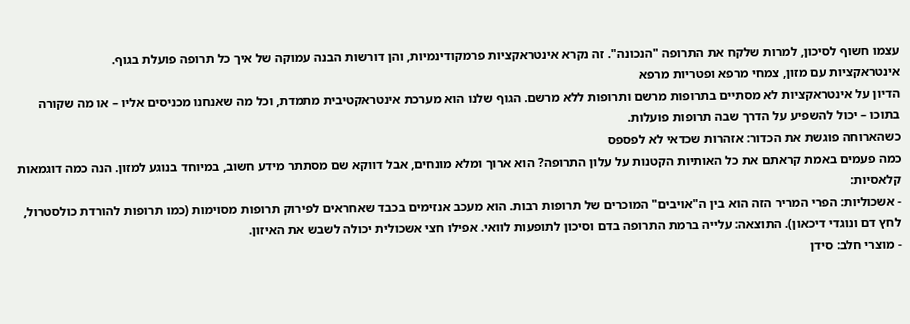עצמו חשוף לסיכון, למרות שלקח את התרופה "הנכונה". זה נקרא אינטראקציות פרמקודינמיות, והן דורשות הבנה עמוקה של איך כל תרופה פועלת בגוף.
אינטראקציות עם מזון, צמחי מרפא ופטריות מרפא
הדיון על אינטראקציות לא מסתיים בתרופות מרשם ותרופות ללא מרשם. הגוף שלנו הוא מערכת אינטראקטיבית מתמדת, וכל מה שאנחנו מכניסים אליו – או מה שקורה בתוכו – יכול להשפיע על הדרך שבה תרופות פועלות.
כשהארוחה פוגשת את הכדור: אזהרות שכדאי לא לפספס
כמה פעמים באמת קראתם את כל האותיות הקטנות על עלון התרופה? הוא ארוך ומלא מונחים, אבל דווקא שם מסתתר מידע חשוב, במיוחד בנוגע למזון. הנה כמה דוגמאות קלאסיות:
- אשכוליות: הפרי המריר הזה הוא בין ה"אויבים" המוכרים של תרופות רבות. הוא מעכב אנזימים בכבד שאחראים לפירוק תרופות מסוימות (כמו תרופות להורדת כולסטרול, לחץ דם ונוגדי דיכאון). התוצאה: עלייה ברמת התרופה בדם וסיכון לתופעות לוואי. אפילו חצי אשכולית יכולה לשבש את האיזון.
- מוצרי חלב: סידן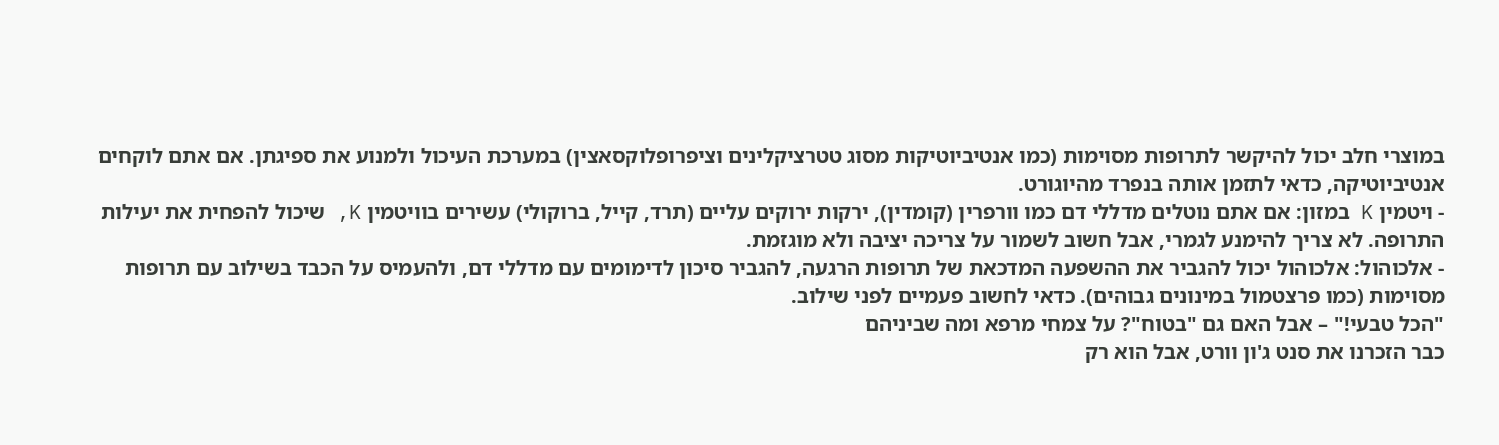במוצרי חלב יכול להיקשר לתרופות מסוימות (כמו אנטיביוטיקות מסוג טטרציקלינים וציפרופלוקסאצין) במערכת העיכול ולמנוע את ספיגתן. אם אתם לוקחים אנטיביוטיקה, כדאי לתזמן אותה בנפרד מהיוגורט.
- ויטמין K במזון: אם אתם נוטלים מדללי דם כמו וורפרין (קומדין), ירקות ירוקים עליים (תרד, קייל, ברוקולי) עשירים בוויטמין K, שיכול להפחית את יעילות התרופה. לא צריך להימנע לגמרי, אבל חשוב לשמור על צריכה יציבה ולא מוגזמת.
- אלכוהול: אלכוהול יכול להגביר את ההשפעה המדכאת של תרופות הרגעה, להגביר סיכון לדימומים עם מדללי דם, ולהעמיס על הכבד בשילוב עם תרופות מסוימות (כמו פרצטמול במינונים גבוהים). כדאי לחשוב פעמיים לפני שילוב.
"הכל טבעי!" – אבל האם גם "בטוח"? על צמחי מרפא ומה שביניהם
כבר הזכרנו את סנט ג'ון וורט, אבל הוא רק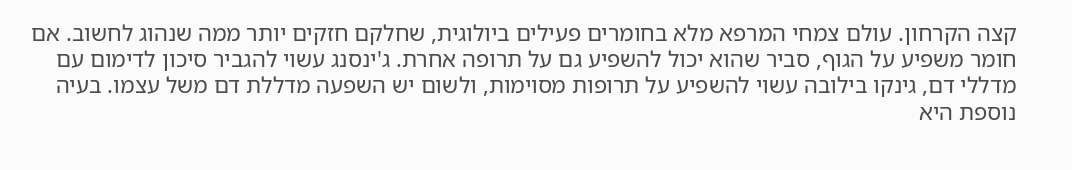קצה הקרחון. עולם צמחי המרפא מלא בחומרים פעילים ביולוגית, שחלקם חזקים יותר ממה שנהוג לחשוב. אם חומר משפיע על הגוף, סביר שהוא יכול להשפיע גם על תרופה אחרת. ג'ינסנג עשוי להגביר סיכון לדימום עם מדללי דם, גינקו בילובה עשוי להשפיע על תרופות מסוימות, ולשום יש השפעה מדללת דם משל עצמו. בעיה נוספת היא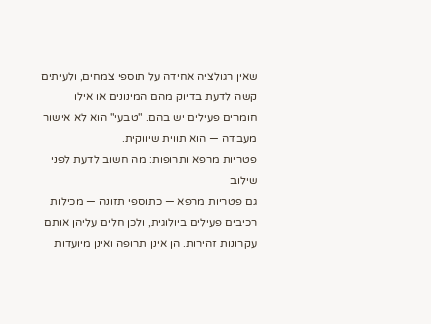שאין רגולציה אחידה על תוספי צמחים, ולעיתים קשה לדעת בדיוק מהם המינונים או אילו חומרים פעילים יש בהם. "טבעי" הוא לא אישור מעבדה — הוא תווית שיווקית.
פטריות מרפא ותרופות: מה חשוב לדעת לפני שילוב
גם פטריות מרפא — כתוספי תזונה — מכילות רכיבים פעילים ביולוגית, ולכן חלים עליהן אותם עקרונות זהירות. הן אינן תרופה ואינן מיועדות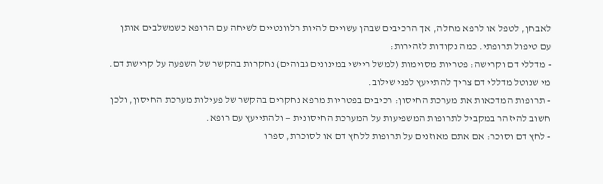לאבחן, לטפל או לרפא מחלה, אך הרכיבים שבהן עשויים להיות רלוונטיים לשיחה עם הרופא כשמשלבים אותן עם טיפול תרופתי. כמה נקודות לזהירות:
- מדללי דם וקרישה: פטריות מסוימות (למשל ריישי במינונים גבוהים) נחקרות בהקשר של השפעה על קרישת דם. מי שנוטל מדללי דם צריך להתייעץ לפני שילוב.
- תרופות המדכאות את מערכת החיסון: רכיבים בפטריות מרפא נחקרים בהקשר של פעילות מערכת החיסון, ולכן חשוב להיזהר במקביל לתרופות המשפיעות על המערכת החיסונית — ולהתייעץ עם רופא.
- לחץ דם וסוכר: אם אתם מאוזנים על תרופות ללחץ דם או לסוכרת, ספרו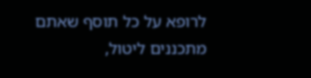לרופא על כל תוסף שאתם מתכננים ליטול,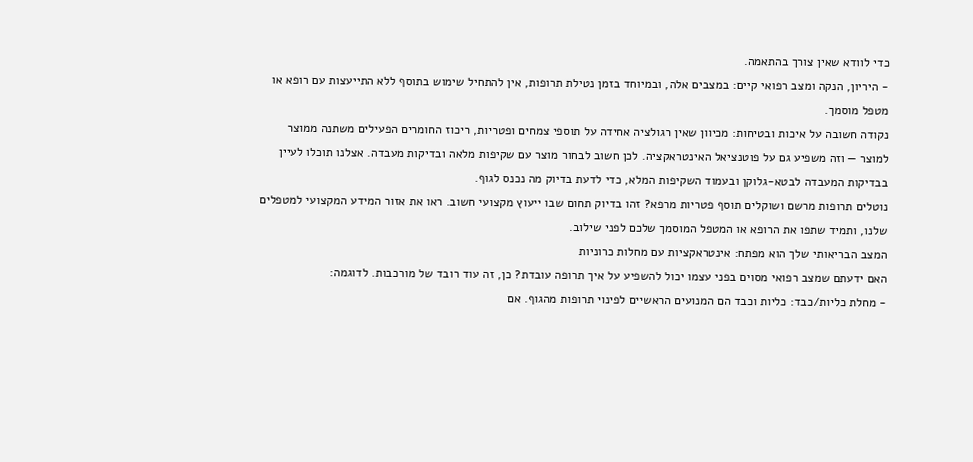כדי לוודא שאין צורך בהתאמה.
- היריון, הנקה ומצב רפואי קיים: במצבים אלה, ובמיוחד בזמן נטילת תרופות, אין להתחיל שימוש בתוסף ללא התייעצות עם רופא או מטפל מוסמך.
נקודה חשובה על איכות ובטיחות: מכיוון שאין רגולציה אחידה על תוספי צמחים ופטריות, ריכוז החומרים הפעילים משתנה ממוצר למוצר — וזה משפיע גם על פוטנציאל האינטראקציה. לכן חשוב לבחור מוצר עם שקיפות מלאה ובדיקות מעבדה. אצלנו תוכלו לעיין בבדיקות המעבדה לבטא-גלוקן ובעמוד השקיפות המלא, כדי לדעת בדיוק מה נכנס לגוף.
נוטלים תרופות מרשם ושוקלים תוסף פטריות מרפא? זהו בדיוק תחום שבו ייעוץ מקצועי חשוב. ראו את אזור המידע המקצועי למטפלים שלנו, ותמיד שתפו את הרופא או המטפל המוסמך שלכם לפני שילוב.
המצב הבריאותי שלך הוא מפתח: אינטראקציות עם מחלות כרוניות
האם ידעתם שמצב רפואי מסוים בפני עצמו יכול להשפיע על איך תרופה עובדת? כן, זה עוד רובד של מורכבות. לדוגמה:
- מחלת כליות/כבד: כליות וכבד הם המנועים הראשיים לפינוי תרופות מהגוף. אם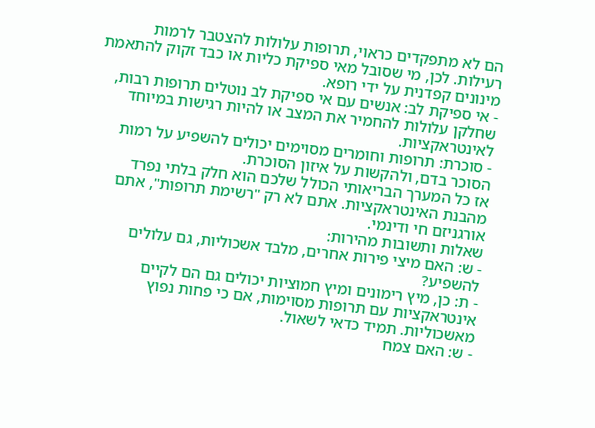הם לא מתפקדים כראוי, תרופות עלולות להצטבר לרמות רעילות. לכן, מי שסובל מאי ספיקת כליות או כבד זקוק להתאמת מינונים קפדנית על ידי רופא.
- אי ספיקת לב: אנשים עם אי ספיקת לב נוטלים תרופות רבות, שחלקן עלולות להחמיר את המצב או להיות רגישות במיוחד לאינטראקציות.
- סוכרת: תרופות וחומרים מסוימים יכולים להשפיע על רמות הסוכר בדם, ולהקשות על איזון הסוכרת.
אז כל המערך הבריאותי הכולל שלכם הוא חלק בלתי נפרד מהבנת האינטראקציות. אתם לא רק "רשימת תרופות", אתם אורגניזם חי ודינמי.
שאלות ותשובות מהירות:
- ש: האם מיצי פירות אחרים, מלבד אשכוליות, גם עלולים להשפיע?
- ת: כן, מיץ רימונים ומיץ חמוציות יכולים גם הם לקיים אינטראקציות עם תרופות מסוימות, אם כי פחות נפוץ מאשכוליות. תמיד כדאי לשאול.
- ש: האם צמח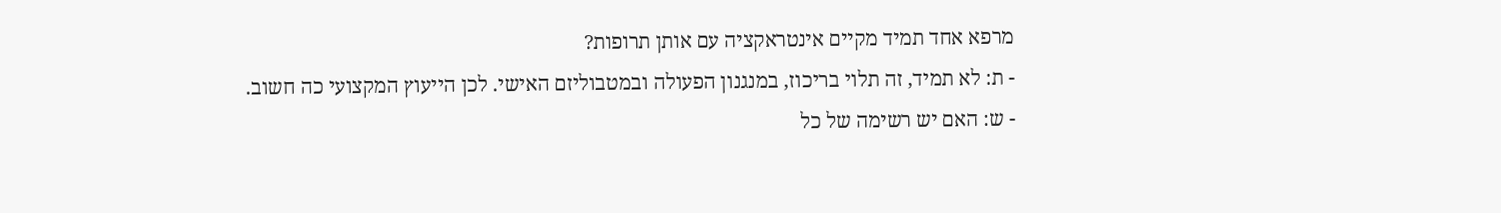מרפא אחד תמיד מקיים אינטראקציה עם אותן תרופות?
- ת: לא תמיד, זה תלוי בריכוז, במנגנון הפעולה ובמטבוליזם האישי. לכן הייעוץ המקצועי כה חשוב.
- ש: האם יש רשימה של כל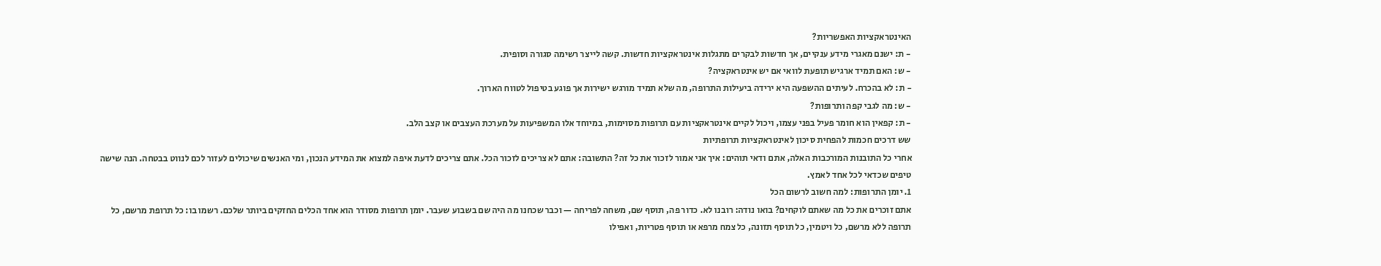האינטראקציות האפשריות?
- ת: ישנם מאגרי מידע ענקיים, אך חדשות לבקרים מתגלות אינטראקציות חדשות. קשה לייצר רשימה סגורה וסופית.
- ש: האם תמיד ארגיש תופעת לוואי אם יש אינטראקציה?
- ת: לא בהכרח. לעיתים ההשפעה היא ירידה ביעילות התרופה, מה שלא תמיד מורגש ישירות אך פוגע בטיפול לטווח הארוך.
- ש: מה לגבי קפה ותרופות?
- ת: קפאין הוא חומר פעיל בפני עצמו, ויכול לקיים אינטראקציות עם תרופות מסוימות, במיוחד אלו המשפיעות על מערכת העצבים או קצב הלב.
שש דרכים חכמות להפחית סיכון לאינטראקציות תרופתיות
אחרי כל התובנות המורכבות האלה, אתם ודאי תוהים: איך אני אמור לזכור את כל זה? התשובה: אתם לא צריכים לזכור הכל. אתם צריכים לדעת איפה למצוא את המידע הנכון, ומי האנשים שיכולים לעזור לכם לנווט בבטחה. הנה שישה טיפים שכדאי לכל אחד לאמץ.
1. יומן התרופות: למה חשוב לרשום הכל
אתם זוכרים את כל מה שאתם לוקחים? בואו נודה: רובנו לא. כדור פה, תוסף שם, משחה לפריחה — וכבר שכחנו מה היה שם בשבוע שעבר. יומן תרופות מסודר הוא אחד הכלים החזקים ביותר שלכם. רשמו בו: כל תרופת מרשם, כל תרופה ללא מרשם, כל ויטמין, כל תוסף תזונה, כל צמח מרפא או תוסף פטריות, ואפילו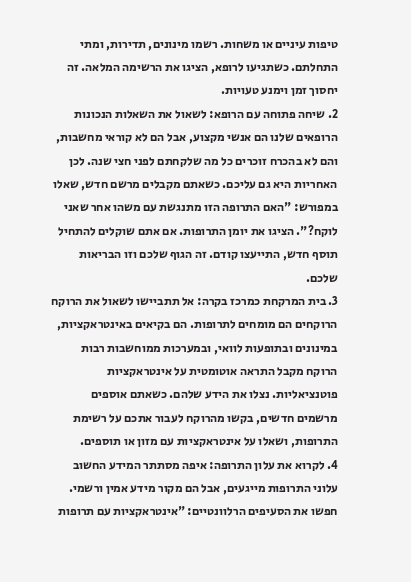טיפות עיניים או משחות. רשמו מינונים, תדירות, ומתי התחלתם. כשתגיעו לרופא, הציגו את הרשימה המלאה. זה יחסוך זמן וימנע טעויות.
2. שיחה פתוחה עם הרופא: לשאול את השאלות הנכונות
הרופאים שלנו הם אנשי מקצוע, אבל הם לא קוראי מחשבות, והם לא בהכרח זוכרים כל מה שלקחתם לפני חצי שנה. לכן האחריות היא גם עליכם. כשאתם מקבלים מרשם חדש, שאלו במפורש: "האם התרופה הזו מתנגשת עם משהו אחר שאני לוקח?". הציגו את יומן התרופות. אם אתם שוקלים להתחיל תוסף חדש, התייעצו קודם. זה הגוף שלכם וזו הבריאות שלכם.
3. בית המרקחת כמרכז בקרה: אל תתביישו לשאול את הרוקח
הרוקחים הם מומחים לתרופות. הם בקיאים באינטראקציות, במינונים ובתופעות לוואי, ובמערכות ממוחשבות רבות הרוקח מקבל התראה אוטומטית על אינטראקציות פוטנציאליות. נצלו את הידע שלהם. כשאתם אוספים מרשמים חדשים, בקשו מהרוקח לעבור אתכם על רשימת התרופות, ושאלו על אינטראקציות עם מזון או תוספים.
4. לקרוא את עלון התרופה: איפה מסתתר המידע החשוב
עלוני התרופות מייגעים, אבל הם מקור מידע אמין ורשמי. חפשו את הסעיפים הרלוונטיים: "אינטראקציות עם תרופות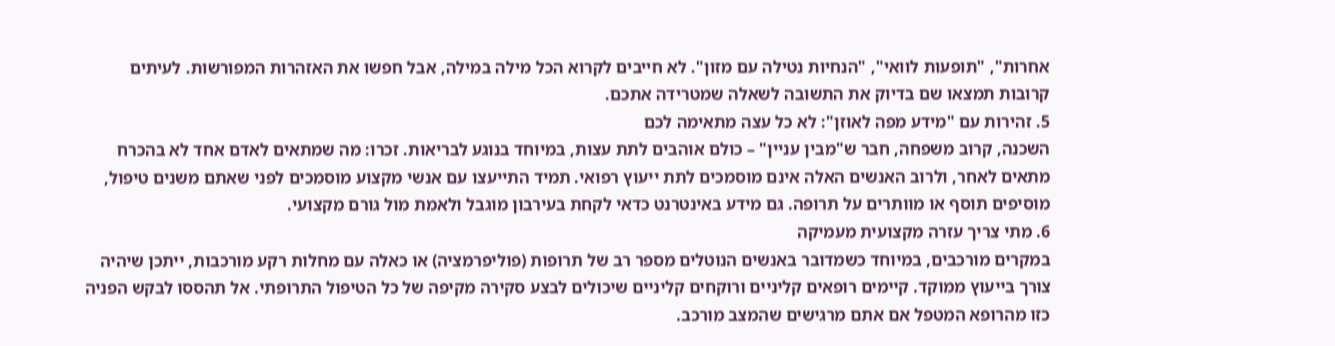אחרות", "תופעות לוואי", "הנחיות נטילה עם מזון". לא חייבים לקרוא הכל מילה במילה, אבל חפשו את האזהרות המפורשות. לעיתים קרובות תמצאו שם בדיוק את התשובה לשאלה שמטרידה אתכם.
5. זהירות עם "מידע מפה לאוזן": לא כל עצה מתאימה לכם
השכנה, קרוב משפחה, חבר ש"מבין עניין" – כולם אוהבים לתת עצות, במיוחד בנוגע לבריאות. זכרו: מה שמתאים לאדם אחד לא בהכרח מתאים לאחר, ולרוב האנשים האלה אינם מוסמכים לתת ייעוץ רפואי. תמיד התייעצו עם אנשי מקצוע מוסמכים לפני שאתם משנים טיפול, מוסיפים תוסף או מוותרים על תרופה. גם מידע באינטרנט כדאי לקחת בעירבון מוגבל ולאמת מול גורם מקצועי.
6. מתי צריך עזרה מקצועית מעמיקה
במקרים מורכבים, במיוחד כשמדובר באנשים הנוטלים מספר רב של תרופות (פוליפרמציה) או כאלה עם מחלות רקע מורכבות, ייתכן שיהיה צורך בייעוץ ממוקד. קיימים רופאים קליניים ורוקחים קליניים שיכולים לבצע סקירה מקיפה של כל הטיפול התרופתי. אל תהססו לבקש הפניה כזו מהרופא המטפל אם אתם מרגישים שהמצב מורכב.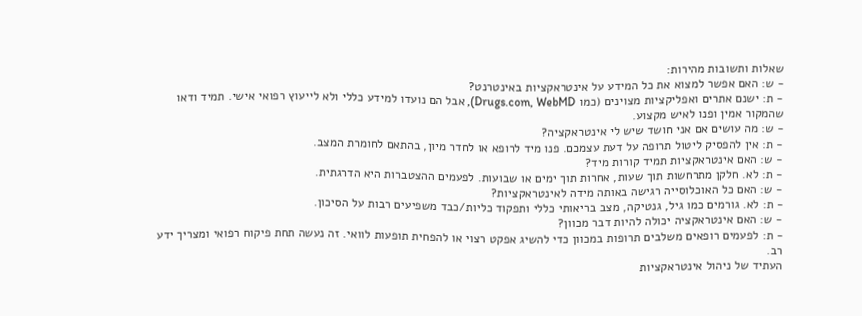שאלות ותשובות מהירות:
- ש: האם אפשר למצוא את כל המידע על אינטראקציות באינטרנט?
- ת: ישנם אתרים ואפליקציות מצוינים (כמו Drugs.com, WebMD), אבל הם נועדו למידע כללי ולא לייעוץ רפואי אישי. תמיד ודאו שהמקור אמין ופנו לאיש מקצוע.
- ש: מה עושים אם אני חושד שיש לי אינטראקציה?
- ת: אין להפסיק ליטול תרופה על דעת עצמכם. פנו מיד לרופא או לחדר מיון, בהתאם לחומרת המצב.
- ש: האם אינטראקציות תמיד קורות מיד?
- ת: לא. חלקן מתרחשות תוך שעות, אחרות תוך ימים או שבועות. לפעמים ההצטברות היא הדרגתית.
- ש: האם כל האוכלוסייה רגישה באותה מידה לאינטראקציות?
- ת: לא. גורמים כמו גיל, גנטיקה, מצב בריאותי כללי ותפקוד כליות/כבד משפיעים רבות על הסיכון.
- ש: האם אינטראקציה יכולה להיות דבר מכוון?
- ת: לפעמים רופאים משלבים תרופות במכוון כדי להשיג אפקט רצוי או להפחית תופעות לוואי. זה נעשה תחת פיקוח רפואי ומצריך ידע רב.
העתיד של ניהול אינטראקציות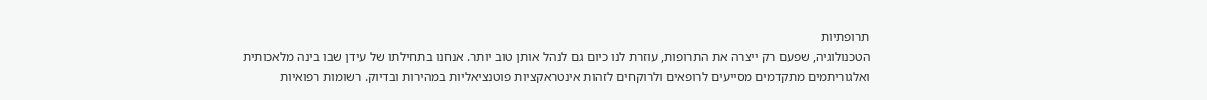תרופתיות
הטכנולוגיה, שפעם רק ייצרה את התרופות, עוזרת לנו כיום גם לנהל אותן טוב יותר. אנחנו בתחילתו של עידן שבו בינה מלאכותית ואלגוריתמים מתקדמים מסייעים לרופאים ולרוקחים לזהות אינטראקציות פוטנציאליות במהירות ובדיוק. רשומות רפואיות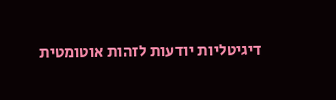דיגיטליות יודעות לזהות אוטומטית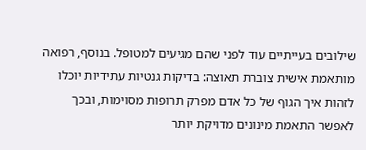שילובים בעייתיים עוד לפני שהם מגיעים למטופל. בנוסף, רפואה מותאמת אישית צוברת תאוצה: בדיקות גנטיות עתידיות יוכלו לזהות איך הגוף של כל אדם מפרק תרופות מסוימות, ובכך לאפשר התאמת מינונים מדויקת יותר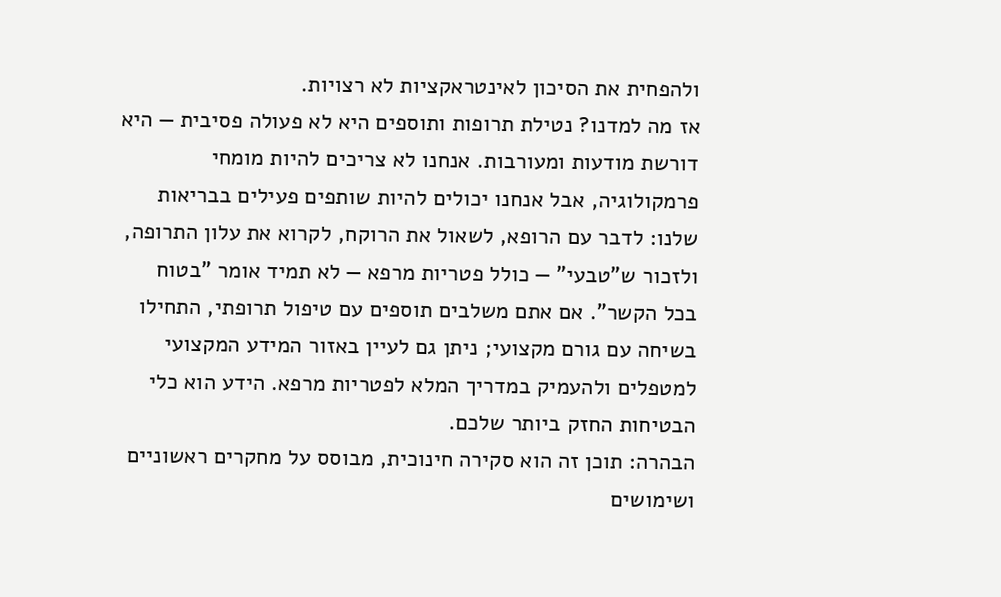ולהפחית את הסיכון לאינטראקציות לא רצויות.
אז מה למדנו? נטילת תרופות ותוספים היא לא פעולה פסיבית — היא דורשת מודעות ומעורבות. אנחנו לא צריכים להיות מומחי פרמקולוגיה, אבל אנחנו יכולים להיות שותפים פעילים בבריאות שלנו: לדבר עם הרופא, לשאול את הרוקח, לקרוא את עלון התרופה, ולזכור ש"טבעי" — כולל פטריות מרפא — לא תמיד אומר "בטוח בכל הקשר". אם אתם משלבים תוספים עם טיפול תרופתי, התחילו בשיחה עם גורם מקצועי; ניתן גם לעיין באזור המידע המקצועי למטפלים ולהעמיק במדריך המלא לפטריות מרפא. הידע הוא כלי הבטיחות החזק ביותר שלכם.
הבהרה: תוכן זה הוא סקירה חינוכית, מבוסס על מחקרים ראשוניים ושימושים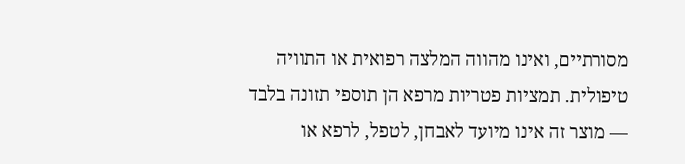מסורתיים, ואינו מהווה המלצה רפואית או התוויה טיפולית. תמציות פטריות מרפא הן תוספי תזונה בלבד — מוצר זה אינו מיועד לאבחן, לטפל, לרפא או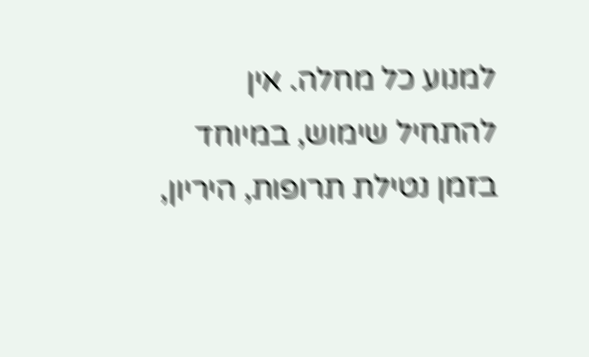למנוע כל מחלה. אין להתחיל שימוש, במיוחד בזמן נטילת תרופות, היריון,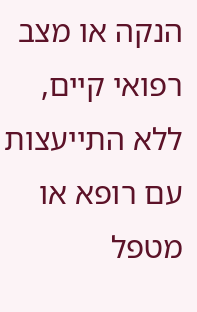הנקה או מצב רפואי קיים, ללא התייעצות עם רופא או מטפל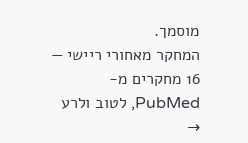מוסמך.
המחקר מאחורי ריישי — 16 מחקרים מ-PubMed, לטוב ולרע →